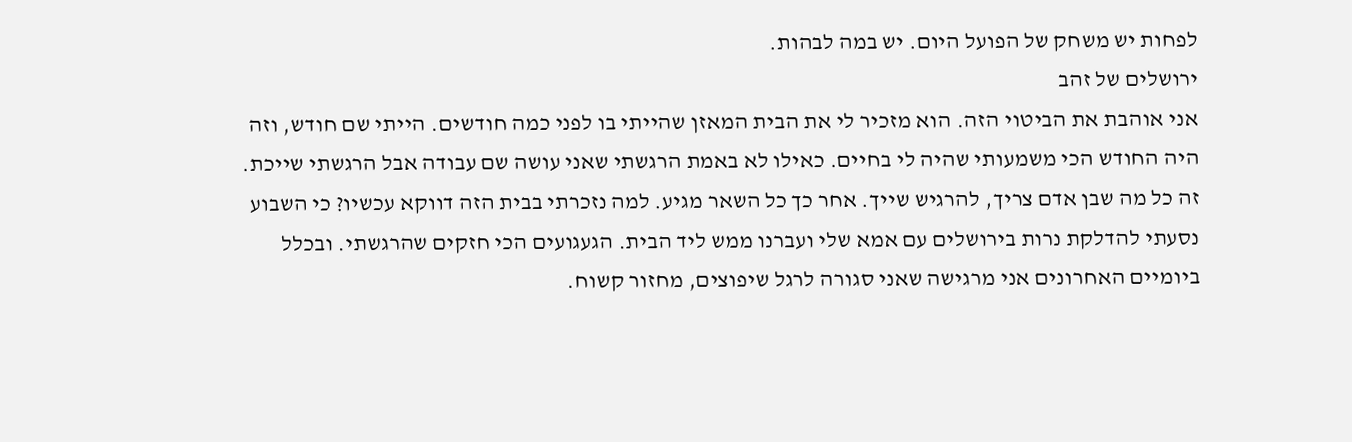לפחות יש משחק של הפועל היום. יש במה לבהות.
ירושלים של זהב
אני אוהבת את הביטוי הזה. הוא מזכיר לי את הבית המאזן שהייתי בו לפני כמה חודשים. הייתי שם חודש, וזה היה החודש הכי משמעותי שהיה לי בחיים. כאילו לא באמת הרגשתי שאני עושה שם עבודה אבל הרגשתי שייכת. זה כל מה שבן אדם צריך, להרגיש שייך. אחר כך כל השאר מגיע. למה נזכרתי בבית הזה דווקא עכשיו? כי השבוע נסעתי להדלקת נרות בירושלים עם אמא שלי ועברנו ממש ליד הבית. הגעגועים הכי חזקים שהרגשתי. ובכלל ביומיים האחרונים אני מרגישה שאני סגורה לרגל שיפוצים, מחזור קשוח.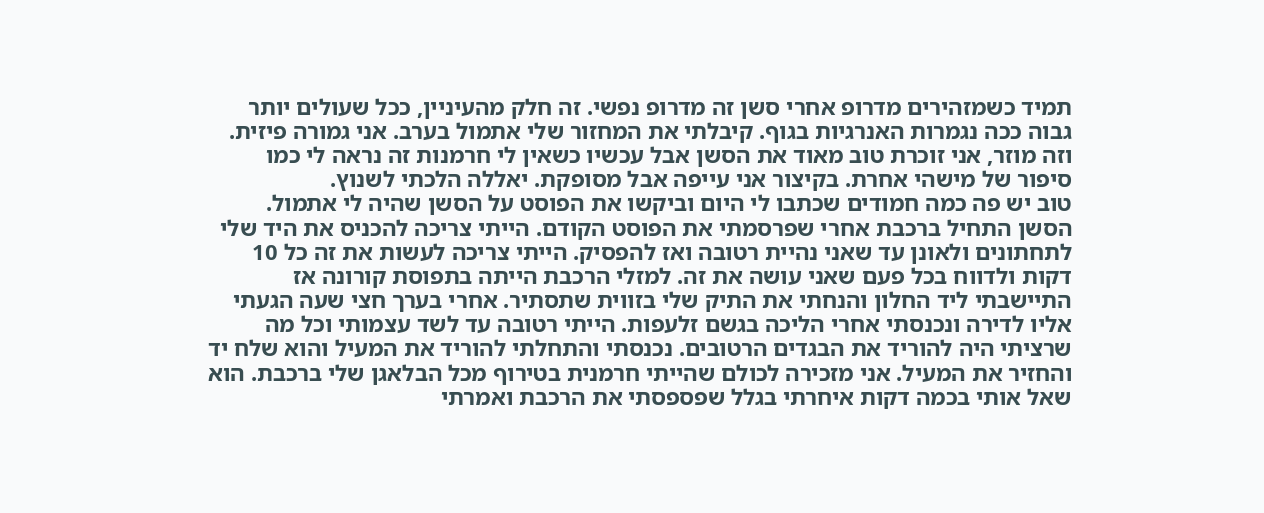תמיד כשמזהירים מדרופ אחרי סשן זה מדרופ נפשי. זה חלק מהעיניין, ככל שעולים יותר גבוה ככה נגמרות האנרגיות בגוף. קיבלתי את המחזור שלי אתמול בערב. אני גמורה פיזית. וזה מוזר, אני זוכרת טוב מאוד את הסשן אבל עכשיו כשאין לי חרמנות זה נראה לי כמו סיפור של מישהי אחרת. בקיצור אני עייפה אבל מסופקת. יאללה הלכתי לשנוץ.
טוב יש פה כמה חמודים שכתבו לי היום וביקשו את הפוסט על הסשן שהיה לי אתמול. הסשן התחיל ברכבת אחרי שפרסמתי את הפוסט הקודם. הייתי צריכה להכניס את היד שלי לתחתונים ולאונן עד שאני נהיית רטובה ואז להפסיק. הייתי צריכה לעשות את זה כל 10 דקות ולדווח בכל פעם שאני עושה את זה. למזלי הרכבת הייתה בתפוסת קורונה אז התיישבתי ליד החלון והנחתי את התיק שלי בזווית שתסתיר. אחרי בערך חצי שעה הגעתי אליו לדירה ונכנסתי אחרי הליכה בגשם זלעפות. הייתי רטובה עד לשד עצמותי וכל מה שרציתי היה להוריד את הבגדים הרטובים. נכנסתי והתחלתי להוריד את המעיל והוא שלח יד והחזיר את המעיל. אני מזכירה לכולם שהייתי חרמנית בטירוף מכל הבלאגן שלי ברכבת. הוא שאל אותי בכמה דקות איחרתי בגלל שפספסתי את הרכבת ואמרתי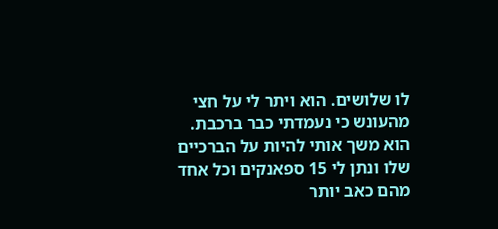לו שלושים. הוא ויתר לי על חצי מהעונש כי נעמדתי כבר ברכבת. הוא משך אותי להיות על הברכיים שלו ונתן לי 15 ספאנקים וכל אחד מהם כאב יותר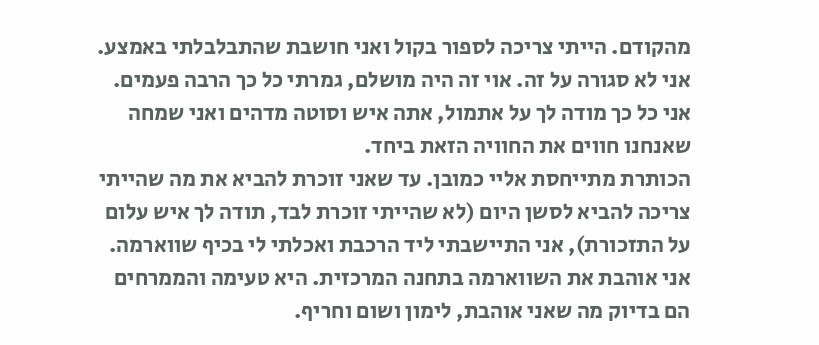מהקודם. הייתי צריכה לספור בקול ואני חושבת שהתבלבלתי באמצע. אני לא סגורה על זה. אוי זה היה מושלם, גמרתי כל כך הרבה פעמים. אני כל כך מודה לך על אתמול, אתה איש וסוטה מדהים ואני שמחה שאנחנו חווים את החוויה הזאת ביחד.
הכותרת מתייחסת אליי כמובן. עד שאני זוכרת להביא את מה שהייתי צריכה להביא לסשן היום (לא שהייתי זוכרת לבד, תודה לך איש עלום על התזכורת), אני התיישבתי ליד הרכבת ואכלתי לי בכיף שווארמה. אני אוהבת את השווארמה בתחנה המרכזית. היא טעימה והממרחים הם בדיוק מה שאני אוהבת, לימון ושום וחריף.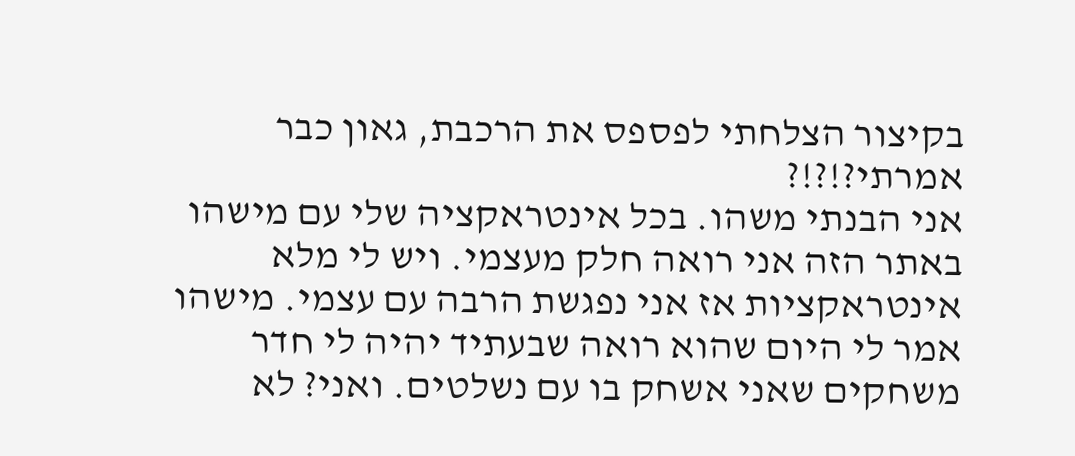בקיצור הצלחתי לפספס את הרכבת, גאון כבר אמרתי?!?!?
אני הבנתי משהו. בכל אינטראקציה שלי עם מישהו באתר הזה אני רואה חלק מעצמי. ויש לי מלא אינטראקציות אז אני נפגשת הרבה עם עצמי. מישהו אמר לי היום שהוא רואה שבעתיד יהיה לי חדר משחקים שאני אשחק בו עם נשלטים. ואני? לא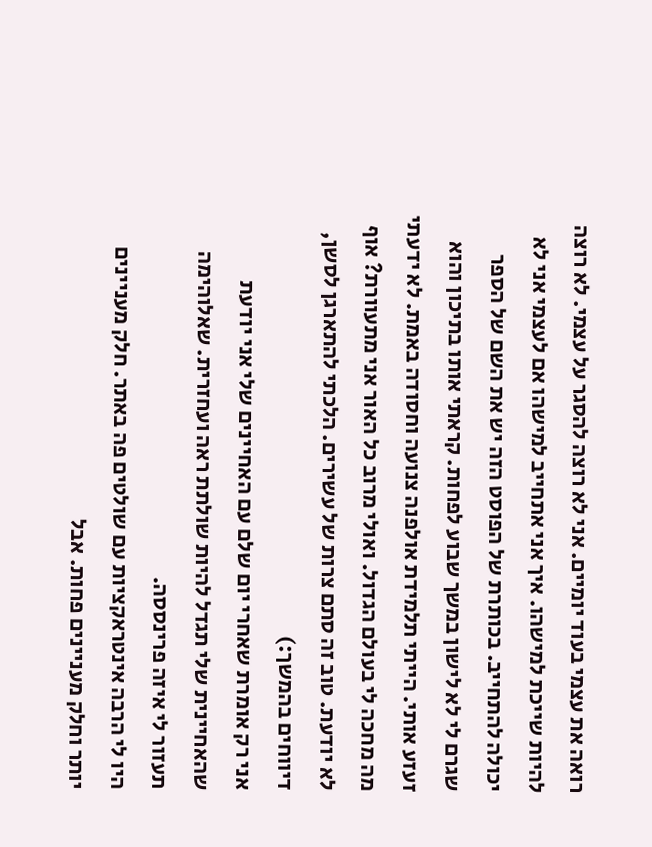רואה את עצמי בעוד יומיים. אני לא רוצה להסגר על עצמי. לא רוצה להיות שייכת למישהו. איך אני אתחייב למישהו אם לעצמי אני לא יכולה להתחייב. בכותרת של הפוסט הזה יש את השם של הספר שגרם לי לא לישון במשך שבוע לפחות. קראתי אותו בתיכון והוא זעזע אותי. הייתי תלמידת אולפנה צנועה וחסודה באמת. לא ידעתי מה מחכה לי בעולם הגדול. ואולי מרוב כל האור אני מתעוורת? אוף לא יודעת. טוב זה סתם צרות של עשירים. הלכתי להתארגן לסשן, דיווחים בהמשך:)
אני רק אומרת שאחרי יום שלם עם האחיינים שלי אני יודעת שהאחיינית שלי תגדל להיות שולתת ראה ועחזרית. שאלוהימה תעזור לי איזה פרינססה.
היו לי הרבה אינטראקציות עם שולטים פה באתר. חלק מעניינים יותר וחלק מעניינים פחות. אבל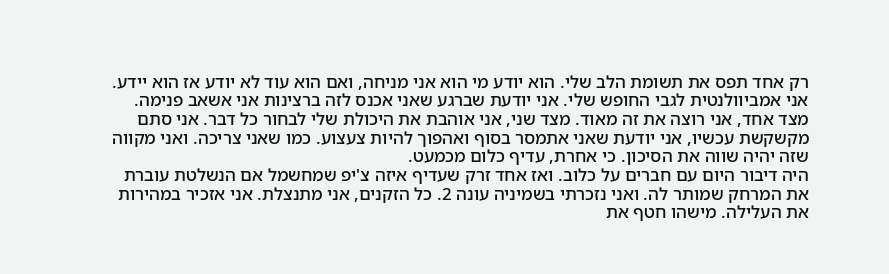רק אחד תפס את תשומת הלב שלי. הוא יודע מי הוא אני מניחה, ואם הוא עוד לא יודע אז הוא יידע. אני אמביוולנטית לגבי החופש שלי. אני יודעת שברגע שאני אכנס לזה ברצינות אני אשאב פנימה. מצד אחד, אני רוצה את זה מאוד. מצד שני, אני אוהבת את היכולת שלי לבחור כל דבר. אני סתם מקשקשת עכשיו, אני יודעת שאני אתמסר בסוף ואהפוך להיות צעצוע. כמו שאני צריכה. ואני מקווה שזה יהיה שווה את הסיכון. כי אחרת, עדיף כלום מכמעט.
היה דיבור היום עם חברים על כלוב. ואז אחד זרק שעדיף איזה צ'יפ שמחשמל אם הנשלטת עוברת את המרחק שמותר לה. ואני נזכרתי בשמיניה עונה 2. כל הזקנים, אני מתנצלת. אני אזכיר במהירות את העלילה. מישהו חטף את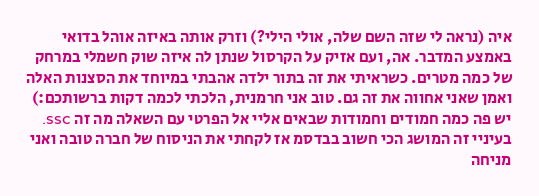איה (נראה לי שזה השם שלה, אולי הילי?) וזרק אותה באיזה אוהל בדואי באמצע המדבר. אה, ועם אזיק על הקרסול שנתן לה איזה שוק חשמלי במרחק של כמה מטרים. כשראיתי את זה בתור ילדה אהבתי במיוחד את הסצנות האלה ואמן שאני אחווה את זה גם. טוב אני חרמנית, הלכתי לכמה דקות ברשותכם:)
יש פה כמה חמודים וחמודות שבאים אליי אל הפרטי עם השאלה מה זה ssc. בעיניי זה המושג הכי חשוב בבדסמ אז לקחתי את הניסוח של חברה טובה ואני מניחה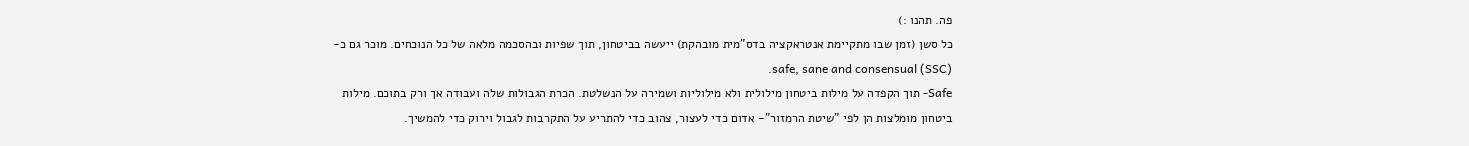פה. תהנו :)
כל סשן (זמן שבו מתקיימת אנטראקציה בדס"מית מובהקת) ייעשה בביטחון, תוך שפיות ובהסכמה מלאה של כל הנוכחים. מוכר גם כ-safe, sane and consensual (SSC).
Safe- תוך הקפדה על מילות ביטחון מילולית ולא מילוליות ושמירה על הנשלטת. הכרת הגבולות שלה ועבודה אך ורק בתוכם. מילות ביטחון מומלצות הן לפי "שיטת הרמזור"- אדום כדי לעצור, צהוב כדי להתריע על התקרבות לגבול וירוק כדי להמשיך.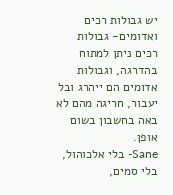יש גבולות רכים ואדומים- גבולות רכים ניתן למתוח בהדרגה, וגבולות אדומים הם ייהרג ובל יעבור, חריגה מהם לא באה בחשבון בשום אופן.
Sane- בלי אלכוהול, בלי סמים,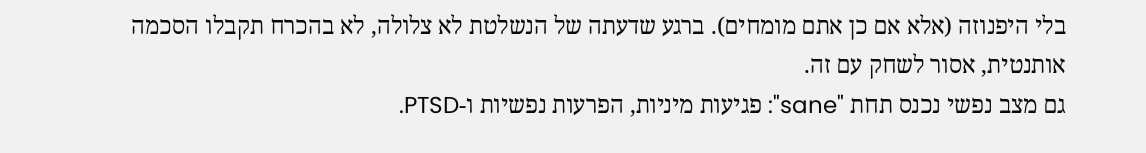בלי היפנוזה (אלא אם כן אתם מומחים). ברגע שדעתה של הנשלטת לא צלולה, לא בהכרח תקבלו הסכמה אותנטית, אסור לשחק עם זה.
גם מצב נפשי נכנס תחת "sane": פגיעות מיניות, הפרעות נפשיות ו-PTSD.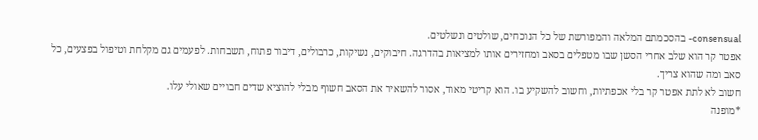consensual- בהסכמתם המלאה והמפורשת של כל הנוכחים, שולטים ונשלטים.
אפטר קר הוא שלב אחרי הסשן שבו מטפלים בסאב ומחזירים אותו למציאות בהדרגה. חיבוקים, נשיקות, כרבולים, דיבור פתוח, תשבחות. לפעמים גם מקלחת וטיפול בפצעים, כל סאב ומה שהוא צריך.
חשוב לא לתת אפטר קר בלי אכפתיות, וחשוב להשקיע בו. הוא קריטי מאוד, אסור להשאיר את הסאב חשוף מבלי להוציא שדים חבויים שאולי עלו.
*מופנה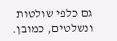גם כלפי שולטות ונשלטים, כמובן.